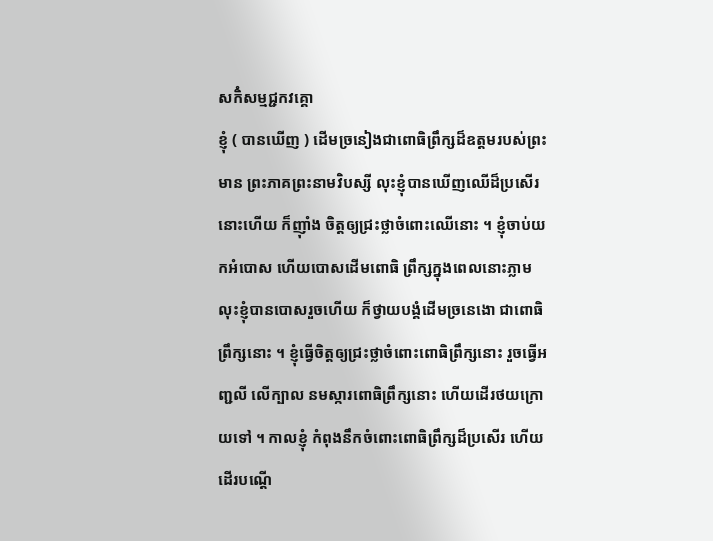សកិំសម្មជ្ជកវគ្គោ
ខ្ញុំ ( បានឃើញ ) ដើមច្រនៀងជាពោធិព្រឹក្សដ៏ឧត្តមរបស់ព្រះមាន ព្រះភាគព្រះនាមវិបស្សី លុះខ្ញុំបានឃើញឈើដ៏ប្រសើរនោះហើយ ក៏ញ៉ាំង ចិត្តឲ្យជ្រះថ្លាចំពោះឈើនោះ ។ ខ្ញុំចាប់យកអំបោស ហើយបោសដើមពោធិ ព្រឹក្សក្នុងពេលនោះភ្លាម លុះខ្ញុំបានបោសរួចហើយ ក៏ថ្វាយបង្គំដើមច្រនេងោ ជាពោធិព្រឹក្សនោះ ។ ខ្ញុំធ្វើចិត្តឲ្យជ្រះថ្លាចំពោះពោធិព្រឹក្សនោះ រួចធ្វើអញ្ជលី លើក្បាល នមស្ការពោធិព្រឹក្សនោះ ហើយដើរថយក្រោយទៅ ។ កាលខ្ញុំ កំពុងនឹកចំពោះពោធិព្រឹក្សដ៏ប្រសើរ ហើយដើរបណ្តើ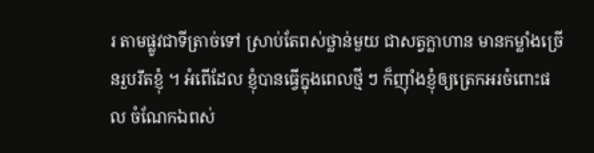រ តាមផ្លូវជាទីត្រាច់ទៅ ស្រាប់តែពស់ថ្លាន់មួយ ជាសត្វក្លាហាន មានកម្លាំងច្រើនរួបរឹតខ្ញុំ ។ អំពើដែល ខ្ញុំបានធ្វើក្នុងពេលថ្មី ៗ ក៏ញ៉ាំងខ្ញុំឲ្យត្រេកអរចំពោះផល ចំណែកឯពស់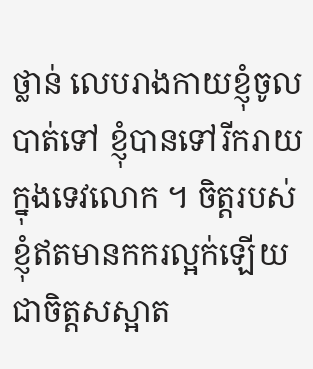ថ្លាន់ លេបរាងកាយខ្ញុំចូលបាត់ទៅ ខ្ញុំបានទៅរីករាយក្នុងទេវលោក ។ ចិត្តរបស់ ខ្ញុំឥតមានកករល្អក់ឡើយ ជាចិត្តសស្អាត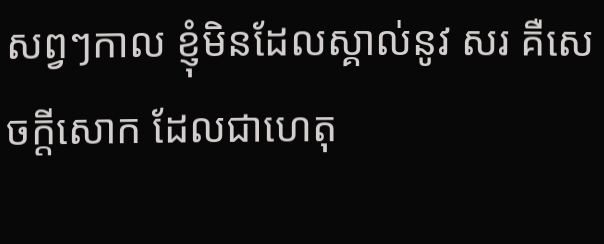សព្វៗកាល ខ្ញុំមិនដែលស្គាល់នូវ សរ គឺសេចក្តីសោក ដែលជាហេតុ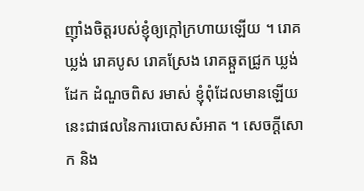ញ៉ាំងចិត្តរបស់ខ្ញុំឲ្យក្កៅក្រហាយឡើយ ។ រោគឃ្លង់ រោគបូស រោគស្រែង រោគឆ្កួតជ្រូក ឃ្លង់ដែក ដំណួចពិស រមាស់ ខ្ញុំពុំដែលមានឡើយ នេះជាផលនៃការបោសសំអាត ។ សេចក្តីសោក និង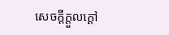សេចក្តីក្តួលក្តៅ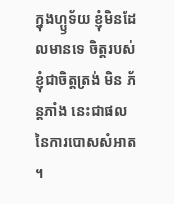ក្នុងហ្ឫទ័យ ខ្ញុំមិនដែលមានទេ ចិត្តរបស់ខ្ញុំជាចិត្តត្រង់ មិន ភ័ន្តភាំង នេះជាផលនៃការបោសសំអាត ។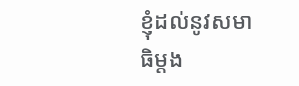ខ្ញុំដល់នូវសមាធិម្តង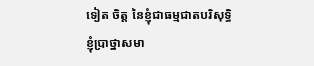ទៀត ចិត្ត នៃខ្ញុំជាធម្មជាតបរិសុទ្ធិ ខ្ញុំប្រាថ្នាសមា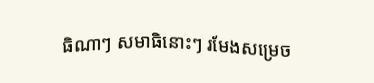ធិណាៗ សមាធិនោះៗ រមែងសម្រេច